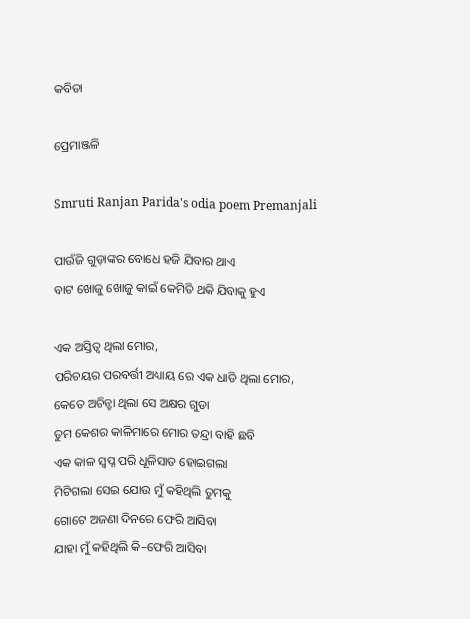କବିତା

ପ୍ରେମାଞ୍ଜଳି

Smruti Ranjan Parida's odia poem Premanjali

ପାଉଁଜି ଗୁଡ଼ାଙ୍କର ବୋଧେ ହଜି ଯିବାର ଥାଏ
ବାଟ ଖୋଜୁ ଖୋଜୁ କାଇଁ କେମିତି ଥକି ଯିବାକୁ ହୁଏ

ଏକ ଅସ୍ତିତ୍ୱ ଥିଲା ମୋର,
ପରିଚୟର ପରବର୍ତ୍ତୀ ଅଧ୍ୟାୟ ରେ ଏକ ଧାଡି ଥିଲା ମୋର,
କେତେ ଅଚିନ୍ହା ଥିଲା ସେ ଅକ୍ଷର ଗୁଡା
ତୁମ କେଶର କାଳିମାରେ ମୋର ତନ୍ଦ୍ରା ବାହି ଛବି
ଏକ କାଳ ସ୍ବପ୍ନ ପରି ଧୂଳିସାତ ହୋଇଗଲା
ମିଟିଗଲା ସେଇ ଯୋଉ ମୁଁ କହିଥିଲି ତୁମକୁ
ଗୋଟେ ଅଜଣା ଦିନରେ ଫେରି ଆସିବା
ଯାହା ମୁଁ କହିଥିଲି କି–ଫେରି ଆସିବା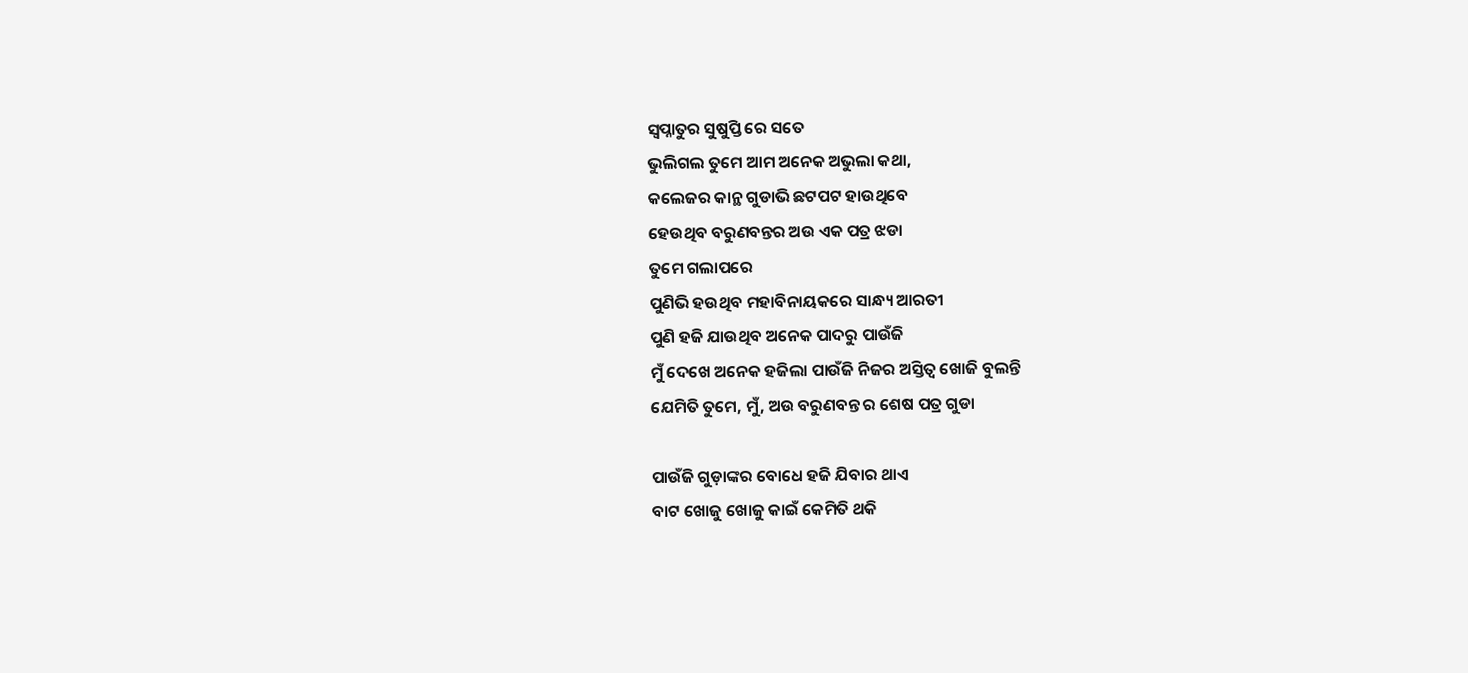ସ୍ୱପ୍ନାତୁର ସୁଷୁପ୍ତି ରେ ସତେ
ଭୁଲିଗଲ ତୁମେ ଆମ ଅନେକ ଅଭୁଲା କଥା,
କଲେଜର କାନ୍ଥ ଗୁଡାଭି ଛଟପଟ ହାଉଥିବେ
ହେଉଥିବ ବରୁଣବନ୍ତର ଅଉ ଏକ ପତ୍ର ଝଡା
ତୁମେ ଗଲାପରେ
ପୁଣିଭି ହଉଥିବ ମହାବିନାୟକରେ ସାନ୍ଧ୍ୟ ଆରତୀ
ପୁଣି ହଜି ଯାଉଥିବ ଅନେକ ପାଦରୁ ପାଉଁଜି
ମୁଁ ଦେଖେ ଅନେକ ହଜିଲା ପାଉଁଜି ନିଜର ଅସ୍ତିତ୍ୱ ଖୋଜି ବୁଲନ୍ତି
ଯେମିତି ତୁମେ, ମୁଁ, ଅଉ ବରୁଣବନ୍ତ ର ଶେଷ ପତ୍ର ଗୁଡା

ପାଉଁଜି ଗୁଡ଼ାଙ୍କର ବୋଧେ ହଜି ଯିବାର ଥାଏ
ବାଟ ଖୋଜୁ ଖୋଜୁ କାଇଁ କେମିତି ଥକି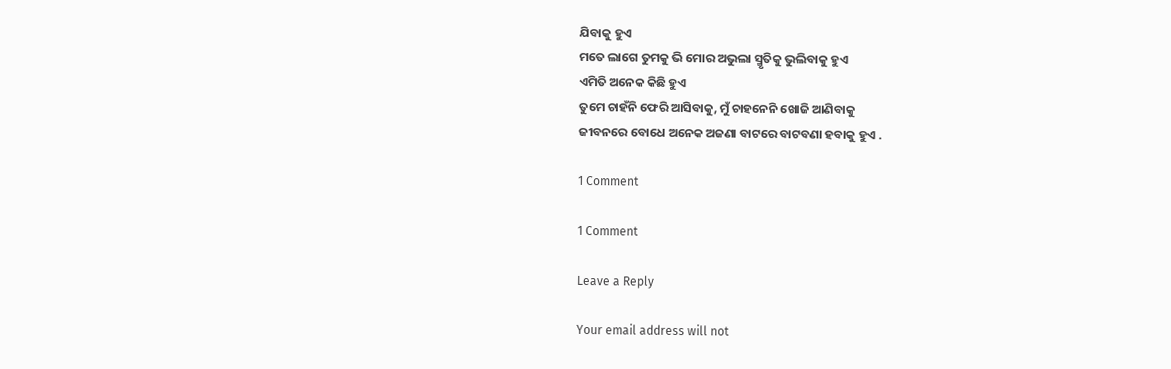ଯିବାକୁ ହୁଏ
ମତେ ଲାଗେ ତୁମକୁ ଭି ମୋର ଅଭୁଲା ସ୍ମୃତିକୁ ଭୁଲିବାକୁ ହୁଏ
ଏମିତି ଅନେକ କିଛି ହୁଏ
ତୁମେ ଚାହଁନି ଫେରି ଆସିବାକୁ, ମୁଁ ଚାହନେନି ଖୋଜି ଆଣିବାକୁ
ଜୀବନରେ ବୋଧେ ଅନେକ ଅଜଣା ବାଟରେ ବାଟବଣା ହବାକୁ ହୁଏ .

1 Comment

1 Comment

Leave a Reply

Your email address will not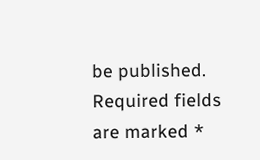be published. Required fields are marked *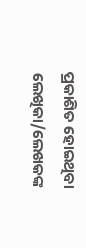ପ୍ରକାଶିତ ହୋଇଥିବା ଲେଖିକା/ଲେଖକଙ୍କ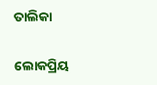ତାଲିକା

ଲୋକପ୍ରିୟ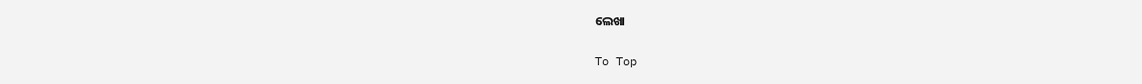ଲେଖା

To Top